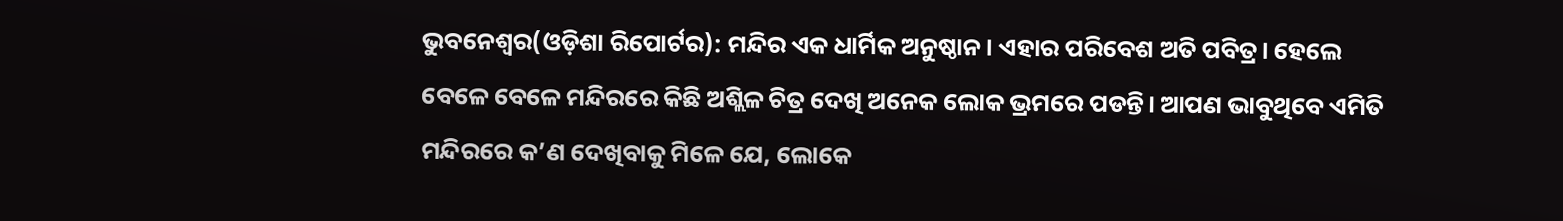ଭୁବନେଶ୍ୱର(ଓଡ଼ିଶା ରିପୋର୍ଟର): ମନ୍ଦିର ଏକ ଧାର୍ମିକ ଅନୁଷ୍ଠାନ। ଏହାର ପରିବେଶ ଅତି ପବିତ୍ର। ହେଲେ ବେଳେ ବେଳେ ମନ୍ଦିରରେ କିଛି ଅଶ୍ଲିଳ ଚିତ୍ର ଦେଖି ଅନେକ ଲୋକ ଭ୍ରମରେ ପଡନ୍ତି। ଆପଣ ଭାବୁଥିବେ ଏମିତି ମନ୍ଦିରରେ କ’ଣ ଦେଖିବାକୁ ମିଳେ ଯେ, ଲୋକେ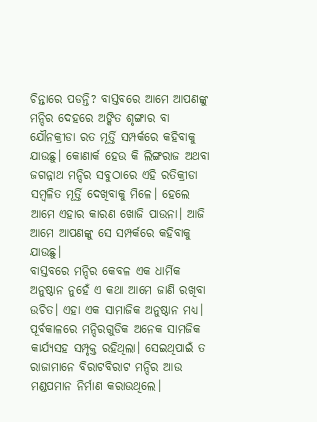ଚିନ୍ତାରେ ପଡନ୍ତି? ବାସ୍ତବରେ ଆମେ ଆପଣଙ୍କୁ ମନ୍ଦିର ଦେହରେ ଅଙ୍କିତ ଶୃଙ୍ଗାର ବା ଯୌନକ୍ରୀଡା ରତ ମୂର୍ତ୍ତି ସମ୍ପର୍କରେ କହିବାକୁ ଯାଉଛୁ। କୋଣାର୍କ ହେଉ କି ଲିଙ୍ଗରାଜ ଅଥବା ଜଗନ୍ନାଥ ମନ୍ଦିର ସବୁଠାରେ ଏହି ରତିକ୍ରୀଡା ସମ୍ୱଳିତ ମୂର୍ତ୍ତି ଦେଖିବାକୁ ମିଳେ। ହେଲେ ଆମେ ଏହାର କାରଣ ଖୋଜି ପାଉନା। ଆଜି ଆମେ ଆପଣଙ୍କୁ ସେ ସମ୍ପର୍କରେ କହିବାକୁ ଯାଉଛୁ।
ବାସ୍ତବରେ ମନ୍ଦିର କେବଳ ଏକ ଧାର୍ମିକ ଅନୁଷ୍ଠାନ ନୁହେଁ ଏ କଥା ଆମେ ଜାଣି ରଖିବା ଉଚିତ। ଏହା ଏକ ସାମାଜିକ ଅନୁଷ୍ଠାନ ମଧ୍ୟ। ପୂର୍ବକାଳରେ ମନ୍ଦିରଗୁଡିକ ଅନେକ ସାମଜିକ କାର୍ଯ୍ୟସହ ସମ୍ପୃକ୍ତ ରହିଥିଲା। ସେଇଥିପାଇଁ ତ ରାଜାମାନେ ବିରାଟବିରାଟ ମନ୍ଦିର ଆଉ ମଣ୍ଡପମାନ ନିର୍ମାଣ କରାଉଥିଲେ।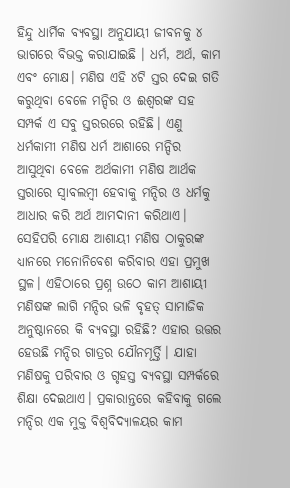ହିନ୍ଦୁ ଧାର୍ମିକ ବ୍ୟବସ୍ଥା ଅନୁଯାୟୀ ଜୀବନକୁ ୪ ଭାଗରେ ବିଭକ୍ତ କରାଯାଇଛି । ଧର୍ମ, ଅର୍ଥ, କାମ ଏବଂ ମୋକ୍ଷ। ମଣିଷ ଏହି ୪ଟି ସ୍ତର ଦେଇ ଗତି କରୁଥିବା ବେଳେ ମନ୍ଦିର ଓ ଈଶ୍ୱରଙ୍କ ସହ ସମ୍ପର୍କ ଏ ସବୁ ସ୍ତରରରେ ରହିଛି। ଏଣୁ ଧର୍ମକାମୀ ମଣିଷ ଧର୍ମ ଆଶାରେ ମନ୍ଦିର ଆସୁଥିବା ବେଳେ ଅର୍ଥକାମୀ ମଣିଷ ଆର୍ଥକ ସ୍ତରାରେ ସ୍ୱାବଲମ୍ୱୀ ହେବାକୁ ମନ୍ଦିର ଓ ଧର୍ମକୁ ଆଧାର କରି ଅର୍ଥ ଆମଦାନୀ କରିଥାଏ। ସେହିପରି ମୋକ୍ଷ ଆଶାୟୀ ମଣିଷ ଠାକୁରଙ୍କ ଧ୍ୟାନରେ ମନୋନିବେଶ କରିବାର ଏହା ପ୍ରମୁଖ ସ୍ଥଳ। ଏହିଠାରେ ପ୍ରଶ୍ନ ଉଠେ କାମ ଆଶାୟୀ ମଣିଷଙ୍କ ଲାଗି ମନ୍ଦିର ଭଳି ବୃହତ୍ ସାମାଜିକ ଅନୁଷ୍ଠାନରେ କି ବ୍ୟବସ୍ଥା ରହିଛି? ଏହାର ଉତ୍ତର ହେଉଛି ମନ୍ଦିର ଗାତ୍ରର ଯୌନମୂର୍ତ୍ତି। ଯାହା ମଣିଷକୁ ପରିବାର ଓ ଗୃହସ୍ତ ବ୍ୟବସ୍ଥା ସମ୍ପର୍କରେ ଶିକ୍ଷା ଦେଇଥାଏ। ପ୍ରକାରାନ୍ତରେ କହିବାକୁ ଗଲେ ମନ୍ଦିର ଏକ ମୁକ୍ତ ବିଶ୍ୱବିଦ୍ୟାଳୟର କାମ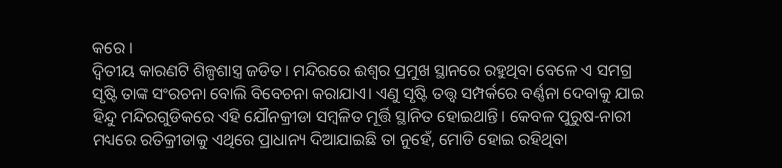କରେ ।
ଦ୍ୱିତୀୟ କାରଣଟି ଶିଳ୍ପଶାସ୍ତ୍ର ଜଡିତ। ମନ୍ଦିରରେ ଈଶ୍ୱର ପ୍ରମୁଖ ସ୍ଥାନରେ ରହୁଥିବା ବେଳେ ଏ ସମଗ୍ର ସୃଷ୍ଟି ତାଙ୍କ ସଂରଚନା ବୋଲି ବିବେଚନା କରାଯାଏ। ଏଣୁ ସୃଷ୍ଟି ତତ୍ତ୍ୱ ସମ୍ପର୍କରେ ବର୍ଣ୍ଣନା ଦେବାକୁ ଯାଇ ହିନ୍ଦୁ ମନ୍ଦିରଗୁଡିକରେ ଏହି ଯୌନକ୍ରୀଡା ସମ୍ବଳିତ ମୂର୍ତ୍ତି ସ୍ଥାନିତ ହୋଇଥାନ୍ତି। କେବଳ ପୁରୁଷ-ନାରୀ ମଧ୍ୟରେ ରତିକ୍ରୀଡାକୁ ଏଥିରେ ପ୍ରାଧାନ୍ୟ ଦିଆଯାଇଛି ତା ନୁହେଁ, ମୋଡି ହୋଇ ରହିଥିବା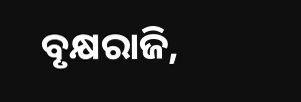ବୃକ୍ଷରାଜି,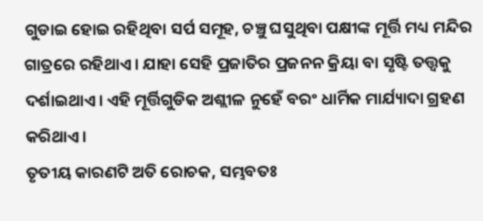ଗୁଡାଇ ହୋଇ ରହିଥିବା ସର୍ପ ସମୂହ, ଚଞ୍ଚୁ ଘସୁଥିବା ପକ୍ଷୀଙ୍କ ମୂର୍ତ୍ତି ମଧ୍ୟ ମନ୍ଦିର ଗାତ୍ରରେ ରହିଥାଏ। ଯାହା ସେହି ପ୍ରଜାତିର ପ୍ରଜନନ କ୍ରିୟା ବା ସୃଷ୍ଟି ତତ୍ତ୍ୱକୁ ଦର୍ଶାଇଥାଏ। ଏହି ମୂର୍ତ୍ତିଗୁଡିକ ଅଶ୍ଲୀଳ ନୁହେଁ ବରଂ ଧାର୍ମିକ ମାର୍ଯ୍ୟାଦା ଗ୍ରହଣ କରିଥାଏ।
ତୃତୀୟ କାରଣଟି ଅତି ରୋଚକ, ସମ୍ଭବତଃ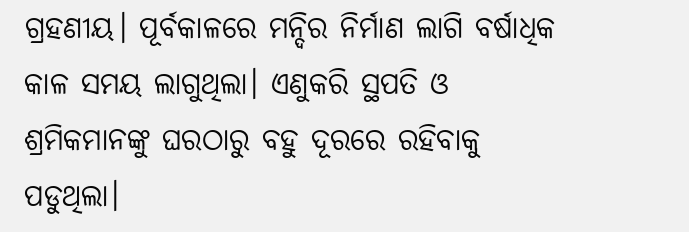ଗ୍ରହଣୀୟ। ପୂର୍ବକାଳରେ ମନ୍ଦିର ନିର୍ମାଣ ଲାଗି ବର୍ଷାଧିକ କାଳ ସମୟ ଲାଗୁଥିଲା। ଏଣୁକରି ସ୍ଥପତି ଓ ଶ୍ରମିକମାନଙ୍କୁ ଘରଠାରୁ ବହୁ ଦୂରରେ ରହିବାକୁ ପଡୁଥିଲା।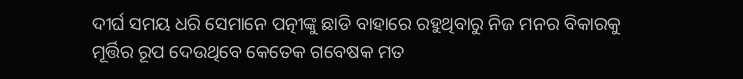ଦୀର୍ଘ ସମୟ ଧରି ସେମାନେ ପତ୍ନୀଙ୍କୁ ଛାଡି ବାହାରେ ରହୁଥିବାରୁ ନିଜ ମନର ବିକାରକୁ ମୂର୍ତ୍ତିର ରୂପ ଦେଉଥିବେ କେତେକ ଗବେଷକ ମତ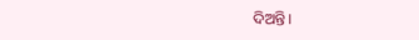ଦିଅନ୍ତି।